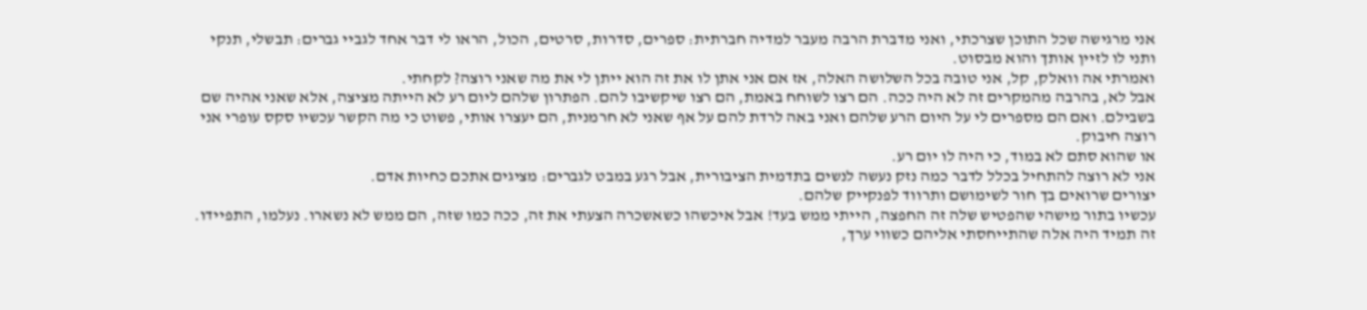אני מרגישה שכל התוכן שצרכתי, ואני מדברת הרבה מעבר למדיה חברתית: ספרים, סדרות, סרטים, הכול, הראו לי דבר אחד לגביי גברים: תבשלי, תנקי ותני לו לזיין אותך והוא מבסוט.
ואמרתי אה וואלק, קל, אני טובה בכל השלושה האלה, אז אם אני אתן לו את זה הוא ייתן לי את מה שאני רוצה? לקחתי.
אבל לא, בהרבה מהמקרים זה לא היה ככה. הם רצו לשוחח באמת, הם רצו שיקשיבו להם. הפתרון שלהם ליום רע לא הייתה מציצה, אלא שאני אהיה שם בשבילם. ואם הם מספרים לי על היום הרע שלהם ואני באה לרדת להם על אף שאני לא חרמנית, הם יעצרו אותי, פשוט כי מה הקשר עכשיו סקס עופרי אני רוצה חיבוק.
או שהוא סתם לא במוד, כי היה לו יום רע.
אני לא רוצה להתחיל בכלל לדבר כמה נזק נעשה לנשים בתדמית הציבורית, אבל רגע במבט לגברים: מציגים אתכם כחיות אדם.
יצורים שרואים בך חור לשימושם ותרווד לפנקייק שלהם.
עכשיו בתור מישהי שהפטיש שלה זה החפצה, הייתי ממש בעד! אבל איכשהו כשאשכרה הצעתי את זה, ככה כמו שזה, הם ממש לא נשארו. נעלמו, התפיידו.
זה תמיד היה אלה שהתייחסתי אליהם כשווי ערך,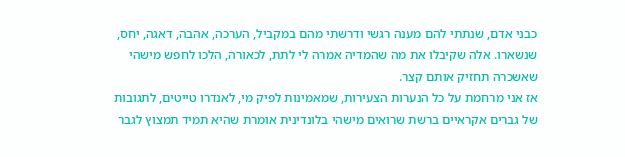כבני אדם, שנתתי להם מענה רגשי ודרשתי מהם במקביל, הערכה, אהבה, דאגה, יחס, שנשארו. אלה שקיבלו את מה שהמדיה אמרה לי לתת, לכאורה, הלכו לחפש מישהי שאשכרה תחזיק אותם קצר.
אז אני מרחמת על כל הנערות הצעירות, שמאמינות לפיק מי, לאנדרו טייטים, לתגובות של גברים אקראיים ברשת שרואים מישהי בלונדינית אומרת שהיא תמיד תמצוץ לגבר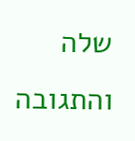שלה והתגובה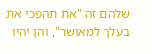שלהם זה "את תהפכי את בעלך למאושר", והן יהיו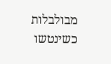מבולבלות כשינטשו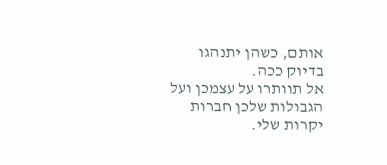אותם, כשהן יתנהגו בדיוק ככה.
אל תוותרו על עצמכן ועל הגבולות שלכן חברות יקרות שלי.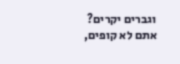וגברים יקרים? אתם לא קופים,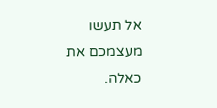אל תעשו מעצמכם את כאלה.